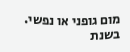מום גופני או נפשי. בשנת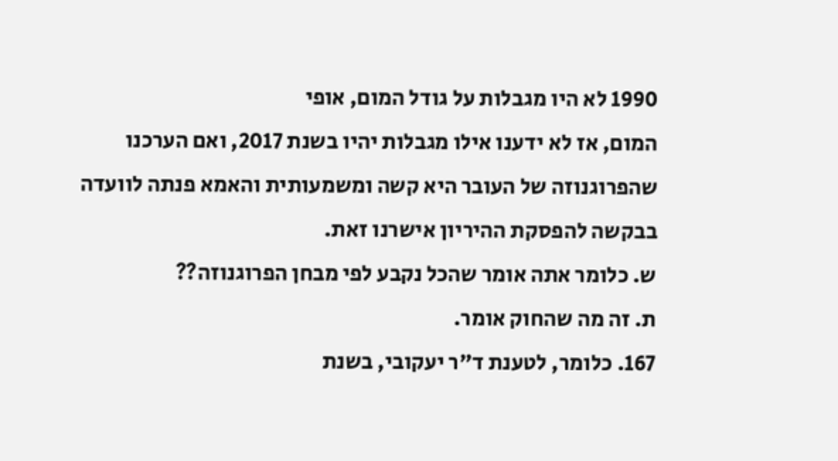1990 לא היו מגבלות על גודל המום, אופי
המום, אז לא ידענו אילו מגבלות יהיו בשנת 2017, ואם הערכנו
שהפרוגנוזה של העובר היא קשה ומשמעותית והאמא פנתה לוועדה
בבקשה להפסקת ההיריון אישרנו זאת.
ש. כלומר אתה אומר שהכל נקבע לפי מבחן הפרוגנוזה??
ת. זה מה שהחוק אומר.
167. כלומר, לטענת ד"ר יעקובי, בשנת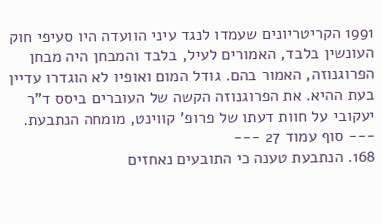1991 הקריטריונים שעמדו לנגד עיני הוועדה היו סעיפי חוק העונשין בלבד, האמורים לעיל, בלבד והמבחן היה מבחן הפרוגנוזה, האמור בהם. גודל המום ואופיו לא הוגדרו עדיין בעת ההיא. את הפרוגנוזה הקשה של העוברים ביסס ד"ר יעקובי על חוות דעתו של פרופ' קווינט, מומחה הנתבעת.
--- סוף עמוד 27 ---
168. הנתבעת טענה כי התובעים נאחזים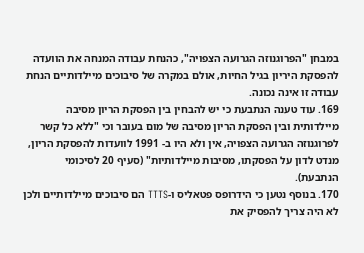במבחן "הפרוגנוזה הגרועה הצפויה", כהנחת עבודה המנחה את הוועדה להפסקת היריון בגיל החיות, אולם במקרה של סיבוכים מיילדותיים הנחת עבודה זו אינה נכונה.
169. עוד טענה הנתבעת כי יש להבחין בין הפסקת הריון מסיבה מיילדותית ובין הפסקת הריון מסיבה של מום בעובר וכי "ללא כל קשר לפרוגנוזה הגרועה הצפויה, אין ולא היו ב- 1991 לוועדות להפסקת הריון, מנדט לדון על הפסקתו, מסיבות מיילדותיות" (סעיף 20 לסיכומי הנתבעת).
170. בנוסף נטען כי הידרופס פטאליס ו-TTTS הם סיבוכים מיילדותיים ולכן לא היה צריך להפסיק את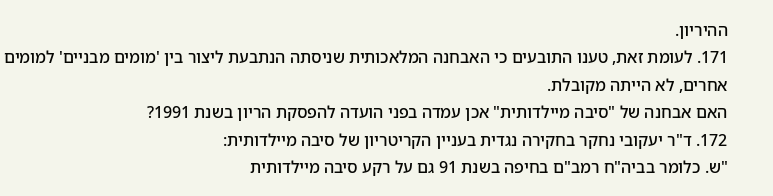ההיריון.
171. לעומת זאת, טענו התובעים כי האבחנה המלאכותית שניסתה הנתבעת ליצור בין 'מומים מבניים' למומים אחרים, לא הייתה מקובלת.
האם אבחנה של "סיבה מיילדותית" אכן עמדה בפני הועדה להפסקת הריון בשנת 1991?
172. ד"ר יעקובי נחקר בחקירה נגדית בעניין הקריטריון של סיבה מיילדותית:
"ש. כלומר בביה"ח רמב"ם בחיפה בשנת 91 גם על רקע סיבה מיילדותית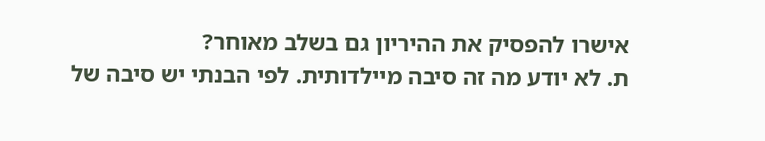אישרו להפסיק את ההיריון גם בשלב מאוחר?
ת. לא יודע מה זה סיבה מיילדותית. לפי הבנתי יש סיבה של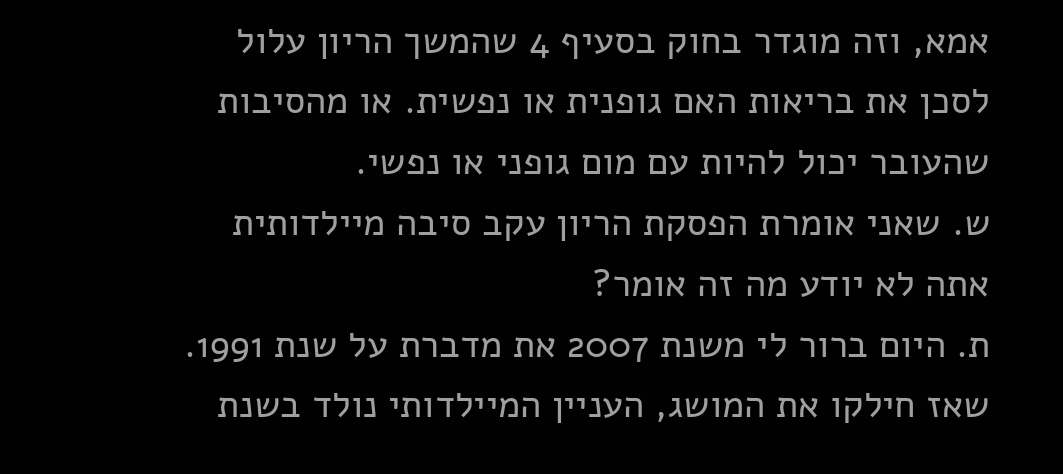אמא, וזה מוגדר בחוק בסעיף 4 שהמשך הריון עלול לסכן את בריאות האם גופנית או נפשית. או מהסיבות שהעובר יכול להיות עם מום גופני או נפשי.
ש. שאני אומרת הפסקת הריון עקב סיבה מיילדותית אתה לא יודע מה זה אומר?
ת. היום ברור לי משנת 2007 את מדברת על שנת 1991. שאז חילקו את המושג, העניין המיילדותי נולד בשנת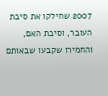2007 שחילקו את סיבת העובר, וסיבת האם, והחמירו שקבעו שבאותם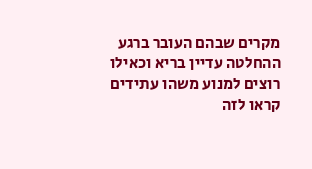מקרים שבהם העובר ברגע ההחלטה עדיין בריא וכאילו רוצים למנוע משהו עתידים קראו לזה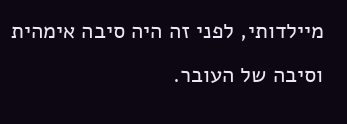מיילדותי, לפני זה היה סיבה אימהית וסיבה של העובר.